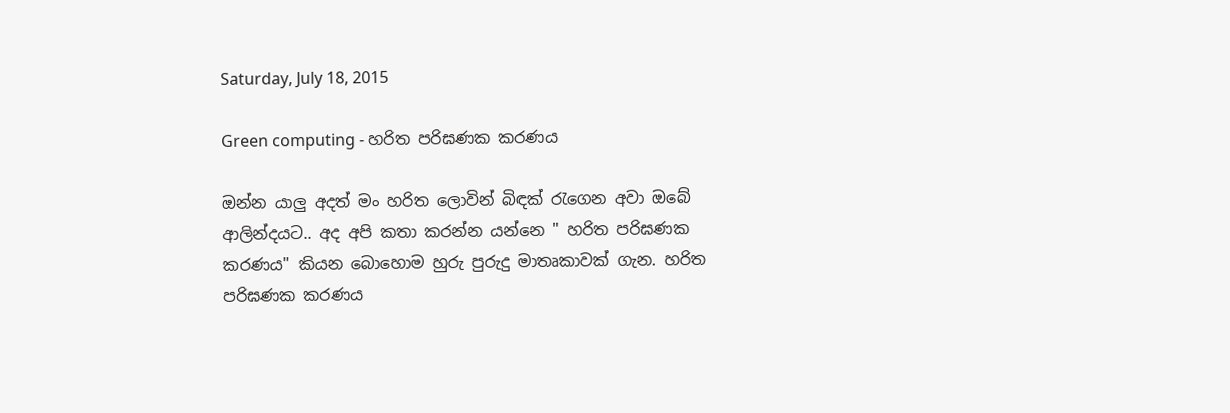Saturday, July 18, 2015

Green computing - හරිත පරිඝණක කරණය

ඔන්න යාලු අදත් මං හරිත ලොවින් බිඳක් රැගෙන අවා ඔබේ ආලින්දයට.. අද අපි කතා කරන්න යන්නෙ " හරිත පරිඝණක කරණය" කියන බොහොම හුරු පුරුදු මාතෘකාවක් ගැන. හරිත පරිඝණක කරණය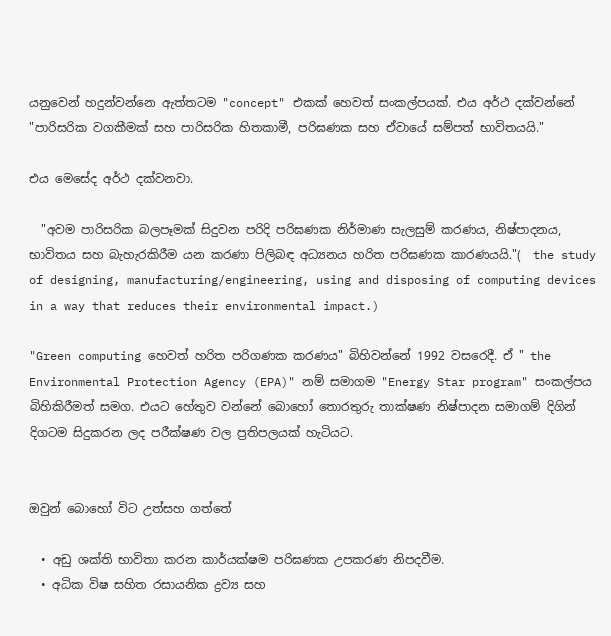යනුවෙන් හදුන්වන්නෙ ඇත්තටම "concept" එකක් හෙවත් සංකල්පයක්. එය අර්ථ දක්වන්නේ "පාරිසරික වගකීමක් සහ පාරිසරික හිතකාමී, පරිඝණක සහ ඒවායේ සම්පත් භාවිතයයි."

එය මෙසේද අර්ථ දක්වනවා.

  "අවම පාරිසරික බලපෑමක් සිදුවන පරිදි පරිඝණක නිර්මාණ සැලසුම් කරණය, නිෂ්පාදනය, භාවිතය සහ බැහැරකිරීම යන කරණා පිලිබඳ අධ්‍යනය හරිත පරිඝණක කාරණයයි."(  the study of designing, manufacturing/engineering, using and disposing of computing devices in a way that reduces their environmental impact.)

"Green computing හෙවත් හරිත පරිගණක කරණය" බිහිවන්නේ 1992 වසරෙදී. ඒ " the Environmental Protection Agency (EPA)" නම් සමාගම "Energy Star program" සංකල්පය බිහිකිරීමත් සමග. එයට හේතුව වන්නේ බොහෝ තොරතුරු තාක්ෂණ නිෂ්පාදන සමාගම් දිගින් දිගටම සිදුකරන ලද පරීක්ෂණ වල ප්‍රතිපලයක් හැටියට.


ඔවුන් බොහෝ විට උත්සහ ගත්තේ

  • අඩු ශක්ති භාවිතා කරන කාර්යක්ෂම පරිඝණක උපකරණ නිපදවීම.
  • අධික විෂ සහිත රසායනික ද්‍රව්‍ය සහ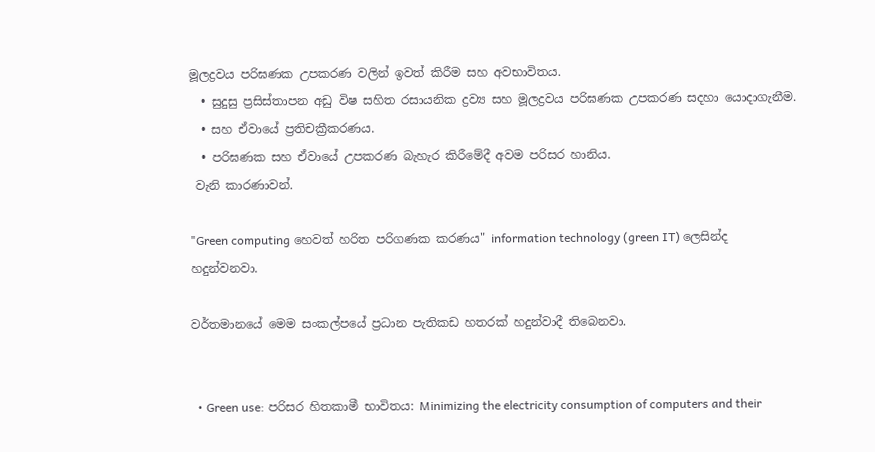මූලද්‍රවය පරිඝණක උපකරණ වලින් ඉවත් කිරීම සහ අවභාවිතය.
  • සුදුසු ප්‍රසිස්තාපන අඩු විෂ සහිත රසායනික ද්‍රව්‍ය සහ මූලද්‍රවය පරිඝණක උපකරණ සදහා යොදාගැනීම.
  • සහ ඒවායේ ප්‍රතිචක්‍රීකරණය.
  • පරිඝණක සහ ඒවායේ උපකරණ බැහැර කිරීමේදී අවම පරිසර හානිය.
 වැනි කාරණාවන්.

"Green computing හෙවත් හරිත පරිගණක කරණය" information technology (green IT) ලෙසින්ද හදුන්වනවා.

වර්තමානයේ මෙම සංකල්පයේ ප්‍රධාන පැතිකඩ හතරක් හදුන්වාදී තිබෙනවා.


  • Green use: පරිසර හිතකාමී භාවිතය: Minimizing the electricity consumption of computers and their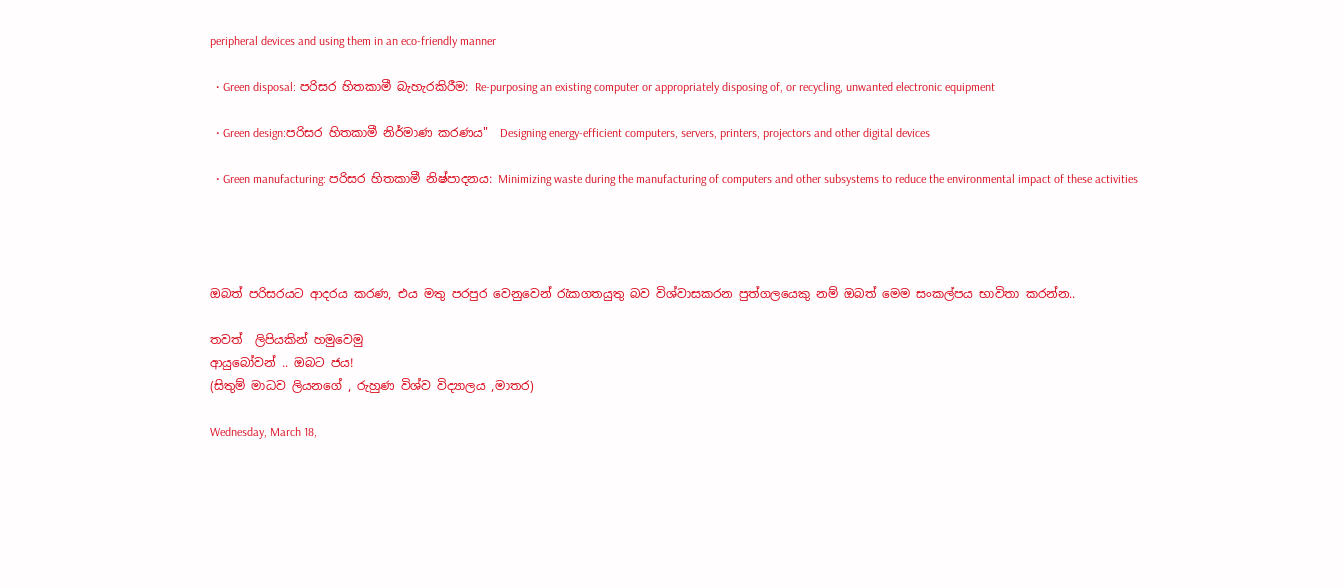peripheral devices and using them in an eco-friendly manner

  • Green disposal: පරිසර හිතකාමී බැහැරකිරීම: Re-purposing an existing computer or appropriately disposing of, or recycling, unwanted electronic equipment

  • Green design:පරිසර හිතකාමී නිර්මාණ කරණය"  Designing energy-efficient computers, servers, printers, projectors and other digital devices

  • Green manufacturing: පරිසර හිතකාමී නිෂ්පාදනය: Minimizing waste during the manufacturing of computers and other subsystems to reduce the environmental impact of these activities




ඔබත් පරිසරයට ආදරය කරණ, එය මතු පරපුර වෙනුවෙන් රැකගතයුතු බව විශ්වාසකරන පුත්ගලයෙකු නම් ඔබත් මෙම සංකල්පය භාවිතා කරන්න..

තවත්  ලිපියකින් හමුවෙමු
ආයුබෝවන් .. ඔබට ජය!
(සිතුම් මාධව ලියනගේ , රුහුණ විශ්ව විද්‍යාලය ,මාතර)

Wednesday, March 18,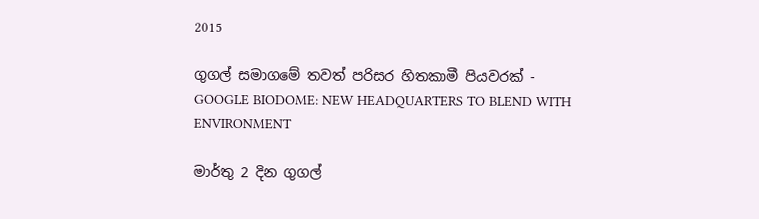2015

ගුගල් සමාගමේ තවත් පරිසර හිතකාමී පියවරක් - GOOGLE BIODOME: NEW HEADQUARTERS TO BLEND WITH ENVIRONMENT

මාර්තු 2 දින ගුගල්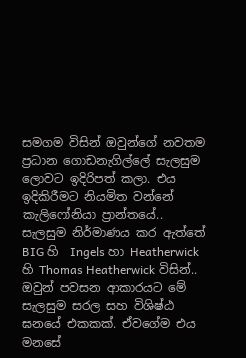සමගම විසින් ඔවුන්ගේ නවතම ප්‍රධාන ගොඩනැගිල්ලේ සැලසුම ලොවට ඉදිරිපත් කලා. එය ඉදිකිරීමට නියමිත වන්නේ කැලිෆෝනියා ප්‍රාන්තයේ..
සැලසුම නිර්මාණය කර ඇත්තේ BIG හි  Ingels හා Heatherwick හි Thomas Heatherwick විසින්..
ඔවුන් පවසන ආකාරයට මේ සැලසුම සරල සහ විශිෂ්ඨ ඝනයේ එකකක්. ඒවගේම එය මනසේ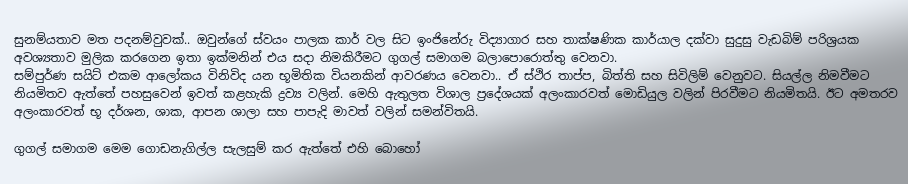සුනම්යතාව මත පදනම්වුවක්.. ඔවුන්ගේ ස්වයං පාලක කාර් වල සිට ඉංජිනේරු විද්‍යාගාර සහ තාක්ෂණික කාර්යාල දක්වා සුදුසු වැඩබිම් පරිශ්‍රයක අවශ්‍යතාව මුලික කරගෙන ඉතා ඉක්මනින් එය සදා නිමකිරීමට ගුගල් සමාගම බලාපොරොත්තු වෙනවා.
සම්පුර්ණ සයිට් එකම ආලෝකය විනිවිද යන භූමිතික වියනකින් ආවරණය වෙනවා.. ඒ ස්ථිර තාප්ප, බිත්ති සහ සිවිලිම් වෙනුවට. සියල්ල නිමවීමට නියමිතව ඇත්තේ පහසුවෙන් ඉවත් කළහැකි ද්‍රව්‍ය වලින්. මෙහි ඇතුලත විශාල ප්‍රදේශයක් අලංකාරවත් මොඩියුල වලින් පිරවීමට නියමිතයි. ඊට අමතරව අලංකාරවත් භූ දර්ශන, ශාක, ආපන ශාලා සහ පාපැදි මාවත් වලින් සමන්විතයි.

ගුගල් සමාගම මෙම ගොඩනැගිල්ල සැලසුම් කර ඇත්තේ එහි බොහෝ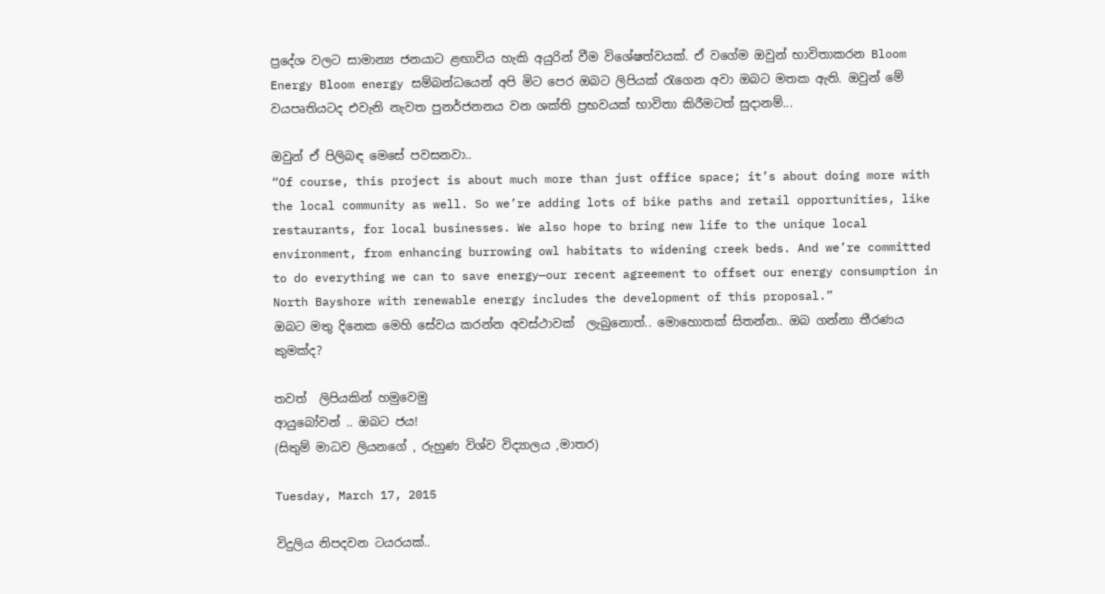ප්‍රදේශ වලට සාමාන්‍ය ජනයාට ළඟාවිය හැකි අයුරින් වීම විශේෂත්වයක්. ඒ වගේම ඔවුන් භාවිතාකරන Bloom Energy Bloom energy සම්බන්ධයෙන් අපි මිට පෙර ඔබට ලිපියක් රැගෙන අවා ඔබට මතක ඇති. ඔවුන් මේ වයපෘතියටද එවැනි නැවත පුනර්ජනනය වන ශක්ති ප්‍රභවයක් භාවිතා කිරීමටත් සුදානම්...

ඔවුන් ඒ පිලිබඳ මෙසේ පවසනවා..
“Of course, this project is about much more than just office space; it’s about doing more with the local community as well. So we’re adding lots of bike paths and retail opportunities, like restaurants, for local businesses. We also hope to bring new life to the unique local environment, from enhancing burrowing owl habitats to widening creek beds. And we’re committed to do everything we can to save energy—our recent agreement to offset our energy consumption in North Bayshore with renewable energy includes the development of this proposal.”
ඔබට මතු දිනෙක මෙහි සේවය කරන්න අවස්ථාවක්  ලැබුනොත්.. මොහොතක් සිතන්න.. ඔබ ගන්නා තීරණය කුමක්ද?

තවත්  ලිපියකින් හමුවෙමු
ආයුබෝවන් .. ඔබට ජය!
(සිතුම් මාධව ලියනගේ , රුහුණ විශ්ව විද්‍යාලය ,මාතර)

Tuesday, March 17, 2015

විදුලිය නිපදවන ටයරයක්..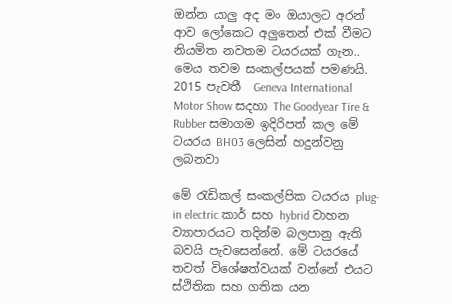ඔන්න යාලු අද මං ඔයාලට අරන් ආව ලෝකෙට අලුතෙන් එක් වීමට නියමිත නවතම ටයරයක් ගැන..
මෙය තවම සංකල්පයක් පමණයි. 2015 පැවතී  Geneva International Motor Show සදහා The Goodyear Tire & Rubber සමාගම ඉදිරිපත් කල මේ ටයරය BH03 ලෙසින් හදුන්වනු ලබනවා

මේ රැඩිකල් සංකල්පික ටයරය plug-in electric කාර් සහ hybrid වාහන ව්‍යාපාරයට තදින්ම බලපානු ඇති බවයි පැවසෙන්නේ. මේ ටයරයේ තවත් විශේෂත්වයක් වන්නේ එයට ස්ථිතික සහ ගතික යන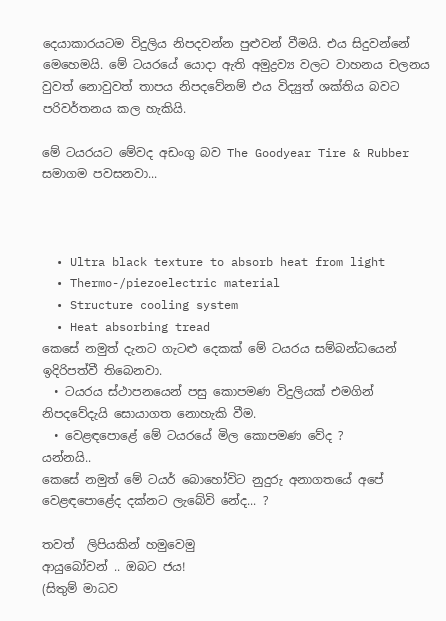දෙයාකාරයටම විදුලිය නිපදවන්න පුළුවන් වීමයි. එය සිදුවන්නේ මෙහෙමයි. මේ ටයරයේ යොදා ඇති අමුද්‍රව්‍ය වලට වාහනය චලනය වුවත් නොවුවත් තාපය නිපදවේනම් එය විද්‍යුත් ශක්තිය බවට පරිවර්තනය කල හැකියි.

මේ ටයරයට මේවද අඩංගු බව The Goodyear Tire & Rubber සමාගම පවසනවා...



  • Ultra black texture to absorb heat from light
  • Thermo-/piezoelectric material
  • Structure cooling system
  • Heat absorbing tread
කෙසේ නමුත් දැනට ගැටළු දෙකක් මේ ටයරය සම්බන්ධයෙන් ඉදිරිපත්වී තිබෙනවා.
  • ටයරය ස්ථාපනයෙන් පසු කොපමණ විදුලියක් එමගින් නිපදවේදැයි සොයාගත නොහැකි වීම.
  • වෙළඳපොළේ මේ ටයරයේ මිල කොපමණ වේද ?
යන්නයි..
කෙසේ නමුත් මේ ටයර් බොහෝවිට නුදුරු අනාගතයේ අපේ වෙළඳපොළේද දක්නට ලැබේවි නේද... ?

තවත්  ලිපියකින් හමුවෙමු
ආයුබෝවන් .. ඔබට ජය!
(සිතුම් මාධව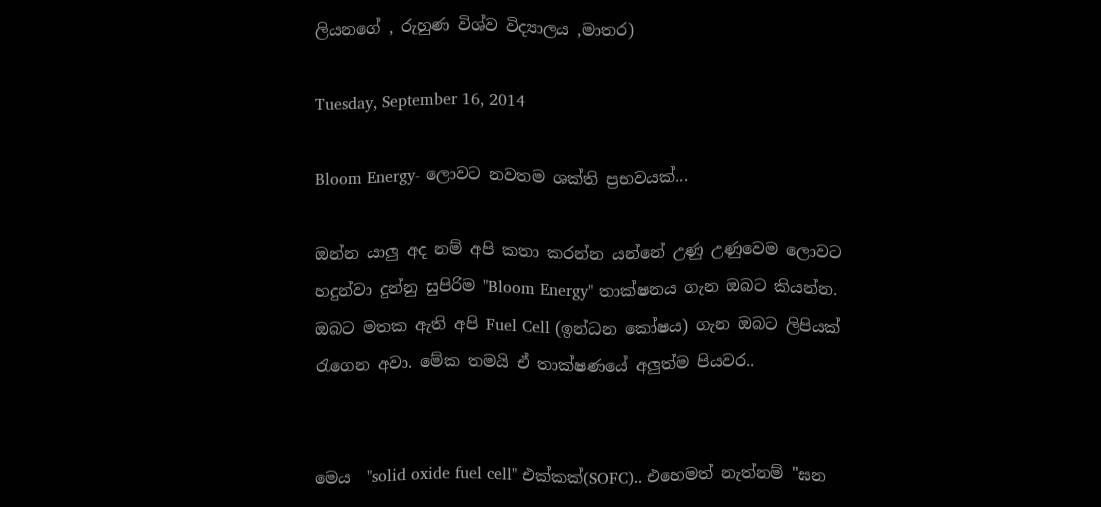ලියනගේ , රුහුණ විශ්ව විද්‍යාලය ,මාතර)

Tuesday, September 16, 2014

Bloom Energy- ලොවට නවතම ශක්ති ප්‍රභවයක්...

ඔන්න යාලු අද නම් අපි කතා කරන්න යන්නේ උණු උණුවෙම ලොවට හදුන්වා දුන්නු සුපිරිම "Bloom Energy" තාක්ෂනය ගැන ඔබට කියන්න. ඔබට මතක ඇති අපි Fuel Cell (ඉන්ධන කෝෂය) ගැන ඔබට ලිපියක් රැගෙන අවා. මේක තමයි ඒ තාක්ෂණයේ අලුත්ම පියවර..


මෙය  "solid oxide fuel cell" එක්කක්(SOFC).. එහෙමත් නැත්නම් "ඝන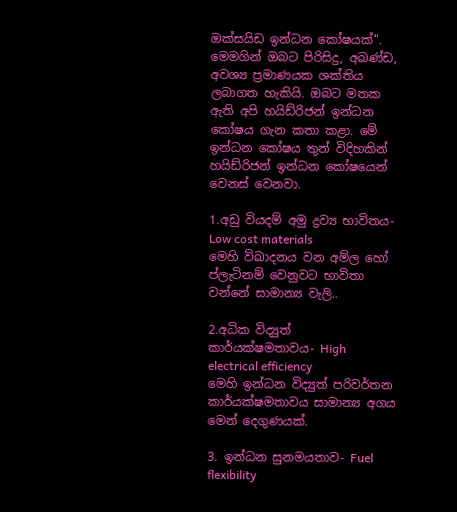ඔක්සයිඩ ඉන්ධන කෝෂයක්".  මෙමගින් ඔබට පිරිසිදු, අඛණ්ඩ, අවශ්‍ය ප්‍රමාණයක ශක්තිය ලබාගත හැකියි. ඔබට මතක ඇති අපි හයිඩ්රිජන් ඉන්ධන කෝෂය ගැන කතා කළා. මේ ඉන්ධන කෝෂය තුන් විදිහකින් හයිඩ්රිජන් ඉන්ධන කෝෂයෙන් වෙනස් වෙනවා.

1.අඩු වියදම් අමු ද්‍රව්‍ය භාවිතය- Low cost materials
මෙහි විඛාදනය වන අම්ල හෝ ප්ලැටිනම් වෙනුවට භාවිතා වන්නේ සාමාන්‍ය වැලි..

2.අධික විද්‍යුත් කාර්යක්ෂමතාවය- High electrical efficiency
මෙහි ඉන්ධන විද්‍යුත් පරිවර්තන කාර්යක්ෂමතාවය සාමාන්‍ය අගය මෙන් දෙගුණයක්.

3. ඉන්ධන සුනමයතාව- Fuel flexibility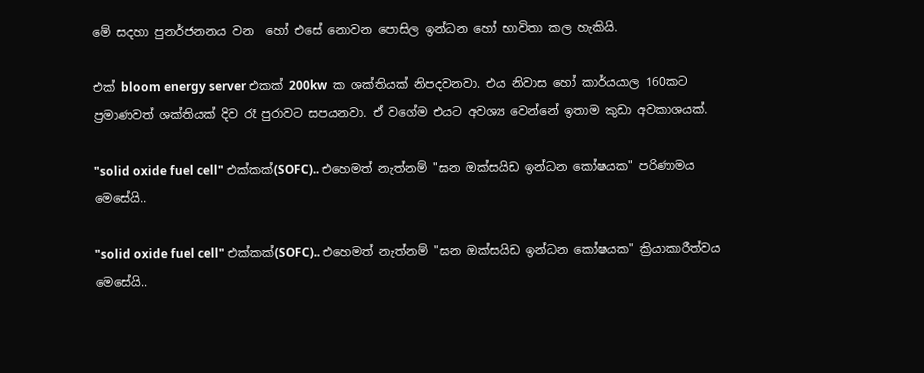මේ සදහා පුනර්ජනනය වන  හෝ එසේ නොවන පොසිල ඉන්ධන හෝ භාවිතා කල හැකියි.

එක් bloom energy server එකක් 200kw  ක ශක්තියක් නිපදවනවා. එය නිවාස හෝ කාර්යයාල 160කට ප්‍රමාණවත් ශක්තියක් දිව රෑ පුරාවට සපයනවා. ඒ වගේම එයට අවශ්‍ය වෙන්නේ ඉතාම කුඩා අවකාශයක්.

"solid oxide fuel cell" එක්කක්(SOFC).. එහෙමත් නැත්නම් "ඝන ඔක්සයිඩ ඉන්ධන කෝෂයක" පරිණාමය මෙසේයි..

"solid oxide fuel cell" එක්කක්(SOFC).. එහෙමත් නැත්නම් "ඝන ඔක්සයිඩ ඉන්ධන කෝෂයක" ක්‍රියාකාරීත්වය මෙසේයි..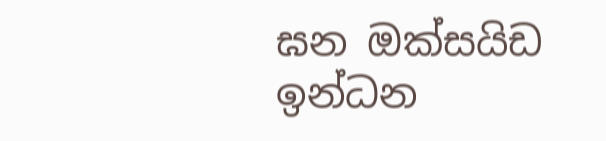ඝන ඔක්සයිඩ ඉන්ධන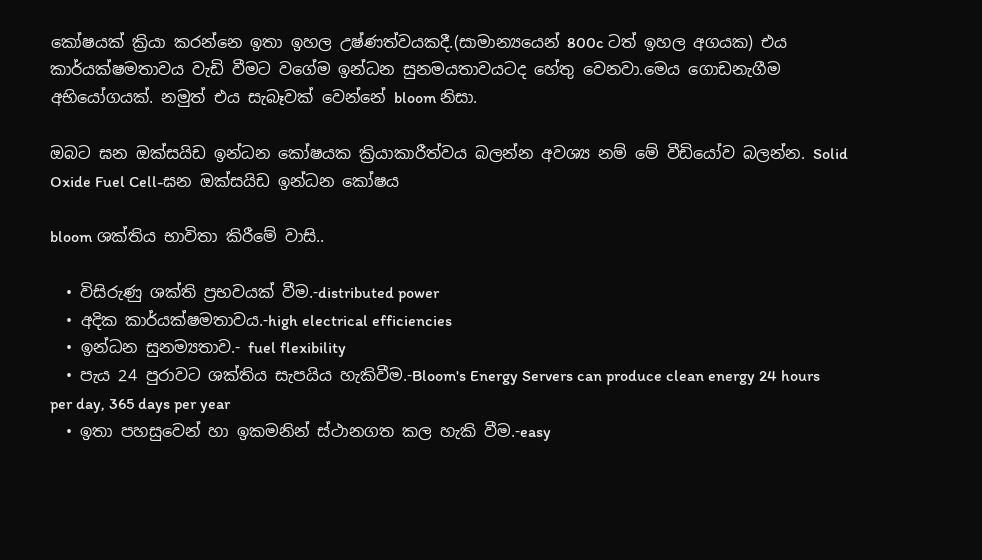කෝෂයක් ක්‍රියා කරන්නෙ ඉතා ඉහල උෂ්ණත්වයකදී.(සාමාන්‍යයෙන් 800c ටත් ඉහල අගයක) එය කාර්යක්ෂමතාවය වැඩි වීමට වගේම ඉන්ධන සුනමයතාවයටද හේතු වෙනවා.මෙය ගොඩනැගීම අභියෝගයක්. නමුත් එය සැබෑවක් වෙන්නේ bloom නිසා.

ඔබට ඝන ඔක්සයිඩ ඉන්ධන කෝෂයක ක්‍රියාකාරීත්වය බලන්න අවශ්‍ය නම් මේ වීඩියෝව බලන්න. Solid Oxide Fuel Cell-ඝන ඔක්සයිඩ ඉන්ධන කෝෂය

bloom ශක්තිය භාවිතා කිරීමේ වාසි..

  • විසිරුණු ශක්ති ප්‍රභවයක් වීම.-distributed power
  • අදික කාර්යක්ෂමතාවය.-high electrical efficiencies
  • ඉන්ධන සුනම්‍යතාව.- fuel flexibility
  • පැය 24 පුරාවට ශක්තිය සැපයිය හැකිවීම.-Bloom's Energy Servers can produce clean energy 24 hours per day, 365 days per year
  • ඉතා පහසුවෙන් හා ඉකමනින් ස්ථානගත කල හැකි වීම.-easy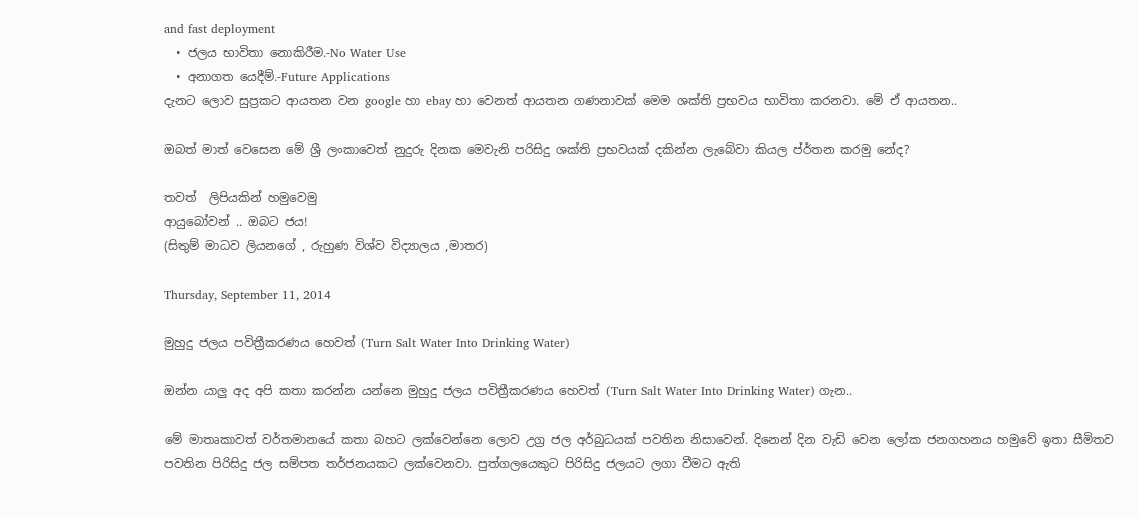and fast deployment
  • ජලය භාවිතා නොකිරීම.-No Water Use
  • අනාගත යෙදීම්.-Future Applications
දැනට ලොව සුප්‍රකට ආයතන වන google හා ebay හා වෙනත් ආයතන ගණනාවක් මෙම ශක්ති ප්‍රභවය භාවිතා කරනවා. මේ ඒ ආයතන..

ඔබත් මාත් වෙසෙන මේ ශ්‍රී ලංකාවෙත් නුදුරු දිනක මෙවැනි පරිසිදු ශක්ති ප්‍රභවයක් දකින්න ලැබේවා කියල ප්ර්තන කරමු නේද?

තවත්  ලිපියකින් හමුවෙමු
ආයුබෝවන් .. ඔබට ජය!
(සිතුම් මාධව ලියනගේ , රුහුණ විශ්ව විද්‍යාලය ,මාතර)

Thursday, September 11, 2014

මුහුදු ජලය පවිත්‍රීකරණය හෙවත් (Turn Salt Water Into Drinking Water)

ඔන්න යාලු අද අපි කතා කරන්න යන්නෙ මුහුදු ජලය පවිත්‍රීකරණය හෙවත් (Turn Salt Water Into Drinking Water) ගැන..

මේ මාතෘකාවත් වර්තමානයේ කතා බහට ලක්වෙන්නෙ ලොව උග්‍ර ජල අර්බුධයක් පවතින නිසාවෙන්. දිනෙන් දින වැඩි වෙන ලෝක ජනගහනය හමුවේ ඉතා සීමිතව පවතින පිරිසිදු ජල සම්පත තර්ජනයකට ලක්වෙනවා. පුත්ගලයෙකුට පිරිසිදු ජලයට ලගා වීමට ඇති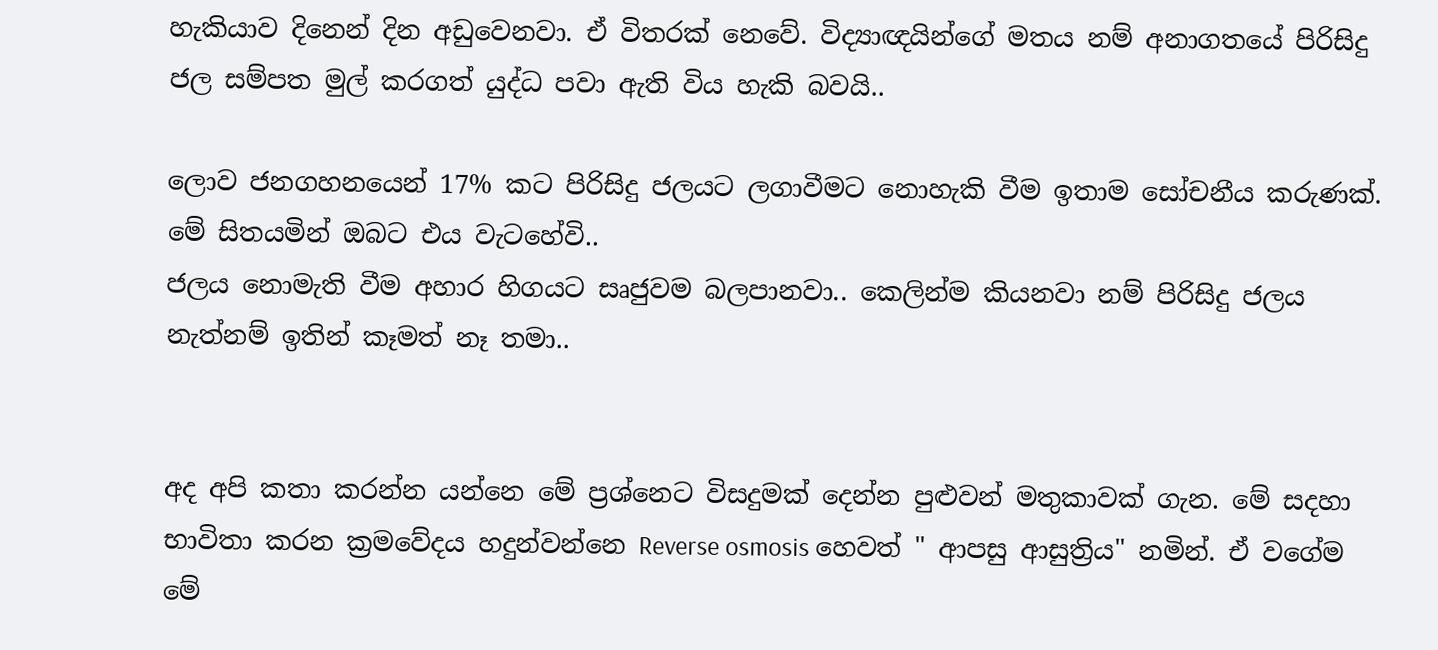හැකියාව දිනෙන් දින අඩුවෙනවා. ඒ විතරක් නෙවේ. විද්‍යාඥයින්ගේ මතය නම් අනාගතයේ පිරිසිදු ජල සම්පත මුල් කරගත් යුද්ධ පවා ඇති විය හැකි බවයි..

ලොව ජනගහනයෙන් 17% කට පිරිසිදු ජලයට ලගාවීමට නොහැකි වීම ඉතාම සෝචනීය කරුණක්. මේ සිතයමින් ඔබට එය වැටහේවි..
ජලය නොමැති වීම අහාර හිගයට සෘජුවම බලපානවා.. කෙලින්ම කියනවා නම් පිරිසිදු ජලය නැත්නම් ඉතින් කෑමත් නෑ තමා..


අද අපි කතා කරන්න යන්නෙ මේ ප්‍රශ්නෙට විසදුමක් දෙන්න පුළුවන් මතුකාවක් ගැන. මේ සදහා භාවිතා කරන ක්‍රමවේදය හදුන්වන්නෙ Reverse osmosis හෙවත් " ආපසු ආසුත්‍රිය" නමින්. ඒ වගේම මේ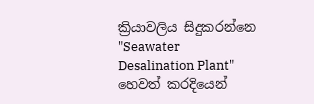ක්‍රියාවලිය සිදුකරන්නෙ "Seawater Desalination Plant" හෙවත් කරදියෙන්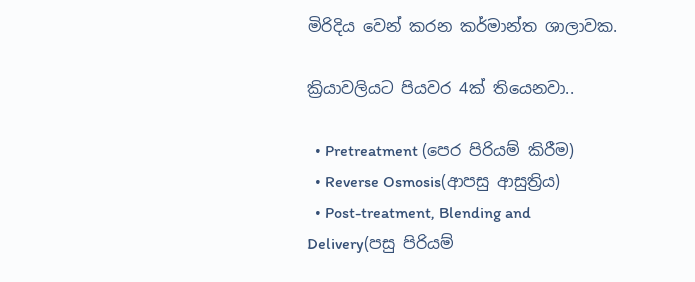මිරිදිය වෙන් කරන කර්මාන්ත ශාලාවක.

ක්‍රියාවලියට පියවර 4ක් තියෙනවා..

  • Pretreatment (පෙර පිරියම් කිරීම)
  • Reverse Osmosis(ආපසු ආසුත්‍රිය)
  • Post-treatment, Blending and Delivery(පසු පිරියම්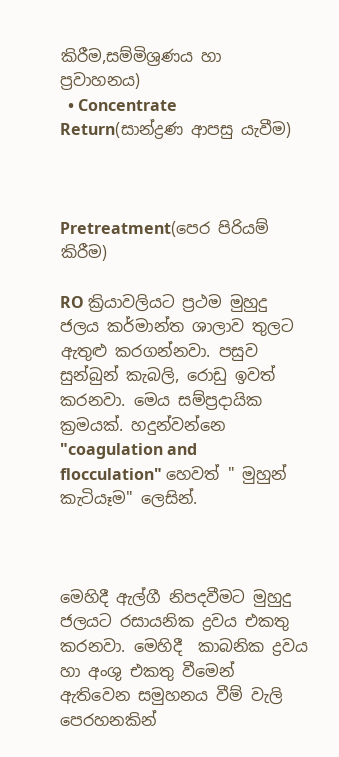කිරීම,සම්මිශ්‍රණය හා ප්‍රවාහනය)
  • Concentrate Return(සාන්ද්‍රණ ආපසු යැවීම)



Pretreatment(පෙර පිරියම් කිරීම)

RO ක්‍රියාවලියට ප්‍රථම මුහුදු ජලය කර්මාන්ත ශාලාව තුලට ඇතුළු කරගන්නවා. පසුව සුන්බුන් කැබලි, රොඩු ඉවත් කරනවා. මෙය සම්ප්‍රදායික ක්‍රමයක්. හදුන්වන්නෙ "coagulation and flocculation" හෙවත් " මුහුන් කැටියෑම" ලෙසින්.



මෙහිදී ඇල්ගී නිපදවීමට මුහුදු ජලයට රසායනික ද්‍රවය එකතු කරනවා. මෙහිදී  කාබනික ද්‍රවය හා අංශු එකතු වීමෙන් ඇතිවෙන සමුහනය වීම් වැලි පෙරහනකින්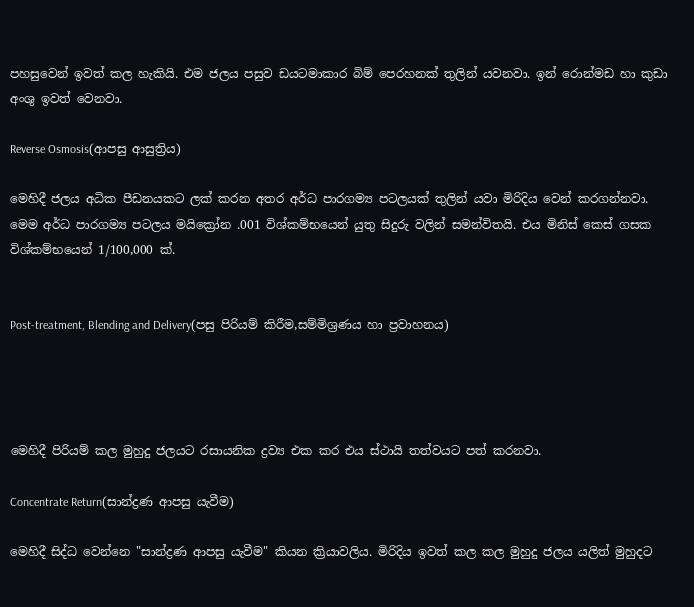පහසුවෙන් ඉවත් කල හැකියි. එම ජලය පසුව ඩයටමාකාර බිම් පෙරහනක් තුලින් යවනවා. ඉන් රොන්මඩ හා කුඩා අංශු ඉවත් වෙනවා.

Reverse Osmosis(ආපසු ආසුත්‍රිය)

මෙහිදී ජලය අධික පීඩනයකට ලක් කරන අතර අර්ධ පාරගම්‍ය පටලයක් තුලින් යවා මිරිදිය වෙන් කරගන්නවා. මෙම අර්ධ පාරගම්‍ය පටලය මයික්‍රෝන .001 විශ්කම්භයෙන් යුතු සිදුරු වලින් සමන්විතයි. එය මිනිස් කෙස් ගසක විශ්කම්භයෙන් 1/100,000 ක්.


Post-treatment, Blending and Delivery(පසු පිරියම් කිරීම,සම්මිශ්‍රණය හා ප්‍රවාහනය)




මෙහිදී පිරියම් කල මුහුදු ජලයට රසායනික ද්‍රව්‍ය එක කර එය ස්ථායි තත්වයට පත් කරනවා.

Concentrate Return(සාන්ද්‍රණ ආපසු යැවීම)

මෙහිදී සිද්ධ වෙන්නෙ "සාන්ද්‍රණ ආපසු යැවීම" කියන ක්‍රියාවලිය. මිරිදිය ඉවත් කල කල මුහුදු ජලය යලිත් මුහුදට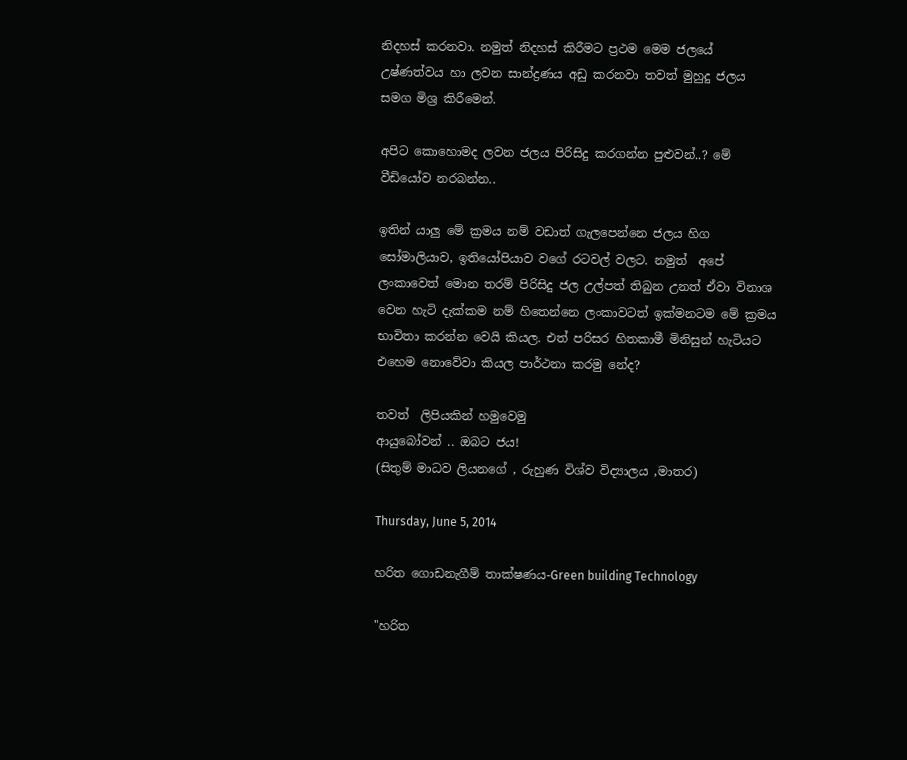නිදහස් කරනවා. නමුත් නිදහස් කිරීමට ප්‍රථම මෙම ජලයේ උෂ්ණත්වය හා ලවන සාන්ද්‍රණය අඩු කරනවා තවත් මුහුදු ජලය සමග මිශ්‍ර කිරීමෙන්.

අපිට කොහොමද ලවන ජලය පිරිසිදු කරගන්න පුළුවන්..? මේ වීඩියෝව නරබන්න..

ඉතින් යාලු මේ ක්‍රමය නම් වඩාත් ගැලපෙන්නෙ ජලය හිග සෝමාලියාව, ඉතියෝපියාව වගේ රටවල් වලට. නමුත්  අපේ ලංකාවෙත් මොන තරම් පිරිසිදු ජල උල්පත් තිබුන උනත් ඒවා විනාශ වෙන හැටි දැක්කම නම් හිතෙන්නෙ ලංකාවටත් ඉක්මනටම මේ ක්‍රමය භාවිතා කරන්න වෙයි කියල. එත් පරිසර හිතකාමී මිනිසුන් හැටියට එහෙම නොවේවා කියල පාර්ථනා කරමු නේද?

තවත්  ලිපියකින් හමුවෙමු
ආයුබෝවන් .. ඔබට ජය!
(සිතුම් මාධව ලියනගේ , රුහුණ විශ්ව විද්‍යාලය ,මාතර)

Thursday, June 5, 2014

හරිත ගොඩනැගීම් තාක්ෂණය-Green building Technology

"හරිත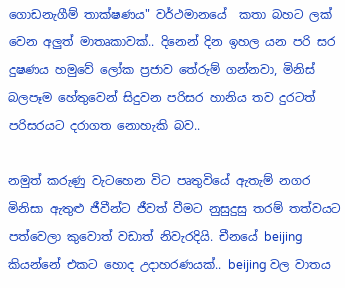ගොඩනැගීම් තාක්ෂණය" වර්ථමානයේ  කතා බහට ලක් වෙන අලුත් මාතෘකාවක්.. දිනෙන් දින ඉහල යන පරි සර දුෂණය හමුවේ ලෝක ප්‍රජාව තේරුම් ගන්නවා, මිනිස් බලපෑම හේතුවෙන් සිදුවන පරිසර හානිය තව දුරටත් පරිසරයට දරාගත නොහැකි බව..

නමුත් කරුණු වැටහෙන විට පෘතුවියේ ඇතැම් නගර මිනිසා ඇතුළු ජීවීන්ට ජීවත් වීමට නුසුදුසු තරම් තත්වයට පත්වෙලා කුවොත් වඩාත් නිවැරදියි. චීනයේ beijing කියන්නේ එකට හොද උදාහරණයක්.. beijing වල වාතය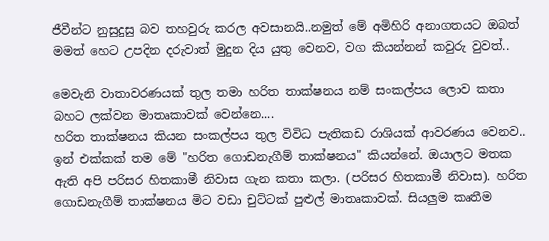ජීවීන්ට නුසුදුසු බව තහවුරු කරල අවසානයි..නමුත් මේ අමිහිරි අනාගතයට ඔබත් මමත් හෙට උපදින දරුවාත් මුදුන දිය යුතු වෙනව, වග කියන්නන් කවුරු වුවත්..

මෙවැනි වාතාවරණයක් තුල තමා හරිත තාක්ෂනය නම් සංකල්පය ලොව කතා බහට ලක්වන මාතෘකාවක් වෙන්නෙ....
හරිත තාක්ෂනය කියන සංකල්පය තුල විවිධ පැතිකඩ රාශියක් ආවරණය වෙනව.. ඉන් එක්කක් තම මේ "හරිත ගොඩනැගීම් තාක්ෂනය" කියන්නේ. ඔයාලට මතක ඇති අපි පරිසර හිතකාමී නිවාස ගැන කතා කලා. (පරිසර හිතකාමී නිවාස). හරිත ගොඩනැගීම් තාක්ෂනය මිට වඩා චුට්ටක් පුළුල් මාතෘකාවක්. සියලුම කෘතීම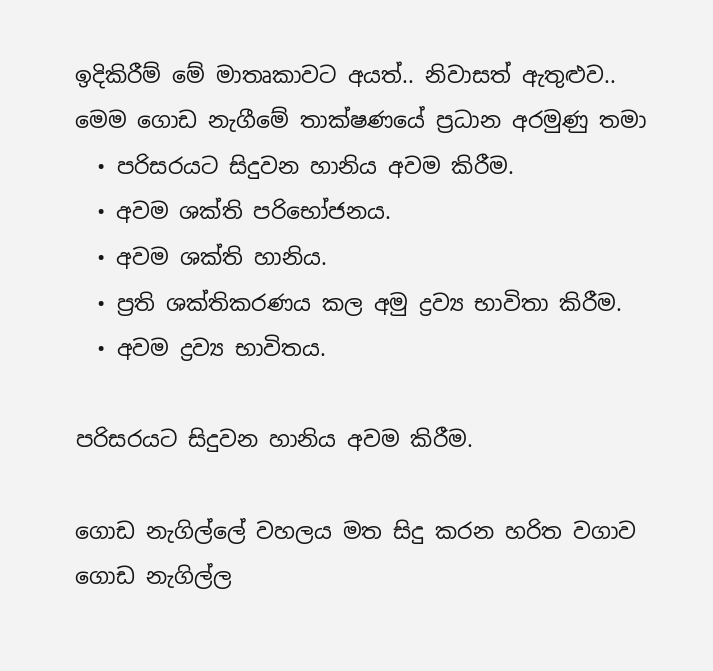ඉදිකිරීම් මේ මාතෘකාවට අයත්.. නිවාසත් ඇතුළුව..
මෙම ගොඩ නැගීමේ තාක්ෂණයේ ප්‍රධාන අරමුණු තමා
  • පරිසරයට සිදුවන හානිය අවම කිරීම.
  • අවම ශක්ති පරිභෝජනය.
  • අවම ශක්ති හානිය.
  • ප්‍රති ශක්තිකරණය කල අමු ද්‍රව්‍ය භාවිතා කිරීම.
  • අවම ද්‍රව්‍ය භාවිතය.

පරිසරයට සිදුවන හානිය අවම කිරීම.

ගොඩ නැගිල්ලේ වහලය මත සිදු කරන හරිත වගාව ගොඩ නැගිල්ල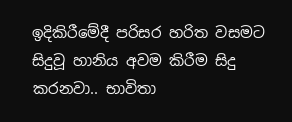ඉදිකිරීමේදී පරිසර හරිත වසමට සිදුවූ හානිය අවම කිරීම සිදු කරනවා.. භාවිතා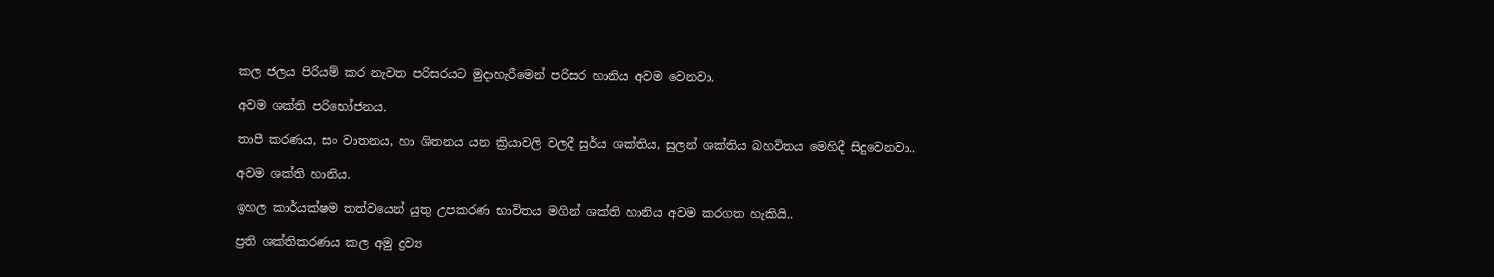කල ජලය පිරියම් කර නැවත පරිසරයට මුදාහැරීමෙන් පරිසර හානිය අවම වෙනවා.

අවම ශක්ති පරිභෝජනය.

තාපී කරණය, සං වාතනය, හා ශිතනය යන ක්‍රියාවලි වලදී සුර්ය ශක්තිය, සුලන් ශක්තිය බහවිතය මෙහිදී සිදුවෙනවා..

අවම ශක්ති හානිය.

ඉහල කාර්යක්ෂම තත්වයෙන් යුතු උපකරණ භාවිතය මගින් ශක්ති හානිය අවම කරගත හැකියි..

ප්‍රති ශක්තිකරණය කල අමු ද්‍රව්‍ය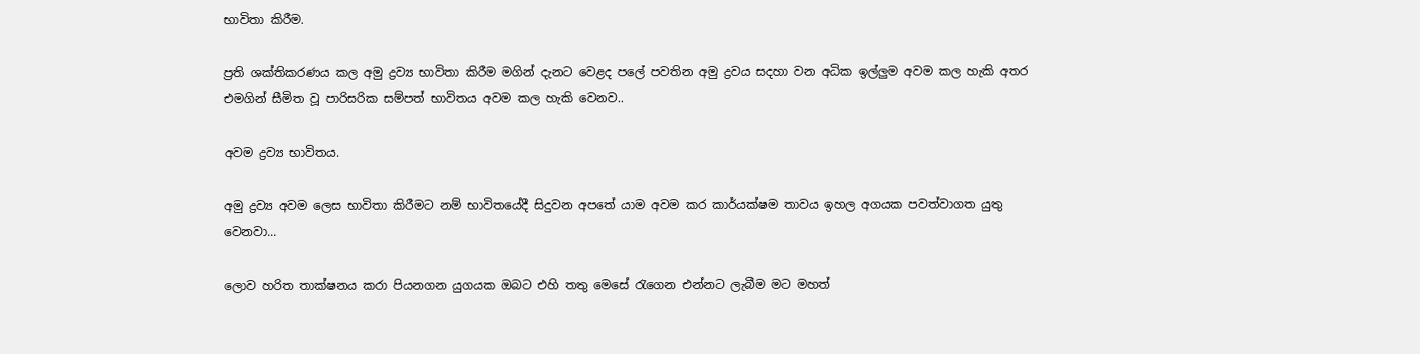භාවිතා කිරීම.

ප්‍රති ශක්තිකරණය කල අමු ද්‍රව්‍ය භාවිතා කිරීම මගින් දැනට වෙළද පලේ පවතින අමු ද්‍රවය සදහා වන අධික ඉල්ලුම අවම කල හැකි අතර එමගින් සීමිත වූ පාරිසරික සම්පත් භාවිතය අවම කල හැකි වෙනව..

අවම ද්‍රව්‍ය භාවිතය.

අමු ද්‍රව්‍ය අවම ලෙස භාවිතා කිරීමට නම් භාවිතයේදී සිදුවන අපතේ යාම අවම කර කාර්යක්ෂම තාවය ඉහල අගයක පවත්වාගත යුතු වෙනවා...

ලොව හරිත තාක්ෂනය කරා පියනගන යුගයක ඔබට එහි තතු මෙසේ රැගෙන එන්නට ලැබීම මට මහත්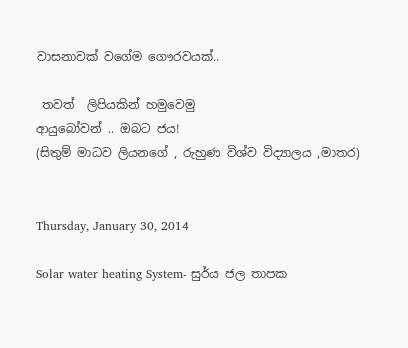වාසනාවක් වගේම ගෞරවයක්..

 තවත්  ලිපියකින් හමුවෙමු
ආයුබෝවන් .. ඔබට ජය!
(සිතුම් මාධව ලියනගේ , රුහුණ විශ්ව විද්‍යාලය ,මාතර)


Thursday, January 30, 2014

Solar water heating System- සුර්ය ජල තාපක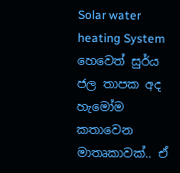Solar water heating System හෙවෙත් සුර්ය ජල තාපක අද හැමෝම කතාවෙන මාතෘකාවක්.. ඒ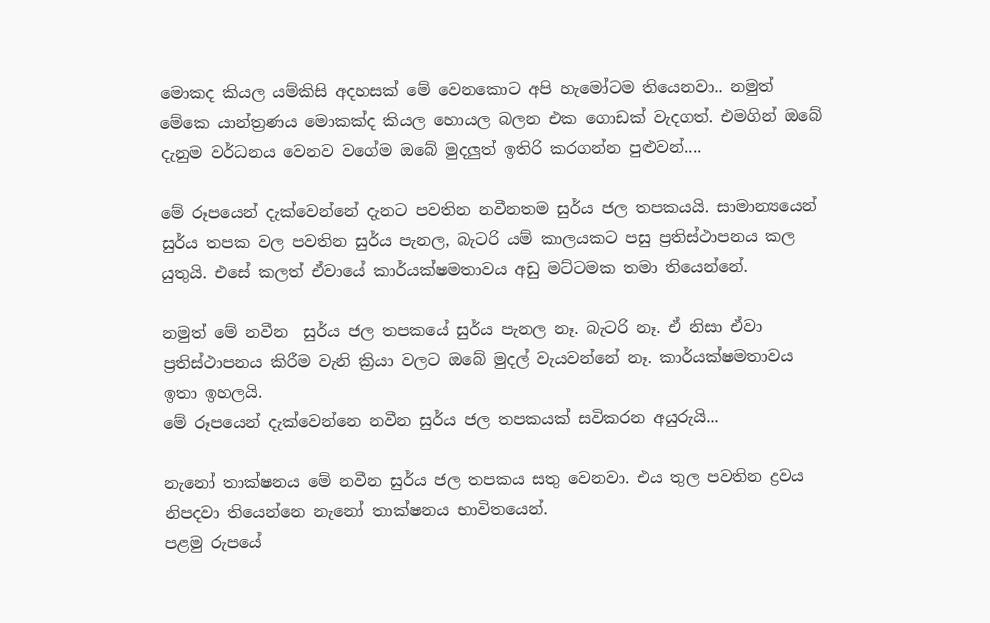මොකද කියල යම්කිසි අදහසක් මේ වෙනකොට අපි හැමෝටම තියෙනවා.. නමුත් මේකෙ යාන්ත්‍රණය මොකක්ද කියල හොයල බලන එක ගොඩක් වැදගත්. එමගින් ඔබේ දැනුම වර්ධනය වෙනව වගේම ඔබේ මුදලුත් ඉතිරි කරගන්න පුළුවන්....

මේ රූපයෙන් දැක්වෙන්නේ දැනට පවතින නවීනතම සුර්ය ජල තපකයයි. සාමාන්‍යයෙන් සුර්ය තපක වල පවතින සුර්ය පැනල, බැටරි යම් කාලයකට පසු ප්‍රතිස්ථාපනය කල යුතුයි. එසේ කලත් ඒවායේ කාර්යක්ෂමතාවය අඩු මට්ටමක තමා තියෙන්නේ.

නමුත් මේ නවීන  සුර්ය ජල තපකයේ සුර්ය පැනල නෑ. බැටරි නෑ. ඒ නිසා ඒවා ප්‍රතිස්ථාපනය කිරීම වැනි ක්‍රියා වලට ඔබේ මුදල් වැයවන්නේ නෑ. කාර්යක්ෂමතාවය ඉතා ඉහලයි.
මේ රූපයෙන් දැක්වෙන්නෙ නවීන සුර්ය ජල තපකයක් සවිකරන අයුරුයි...

නැනෝ තාක්ෂනය මේ නවීන සුර්ය ජල තපකය සතු වෙනවා. එය තුල පවතින ද්‍රවය නිපදවා තියෙන්නෙ නැනෝ තාක්ෂනය භාවිතයෙන්.
පළමු රුපයේ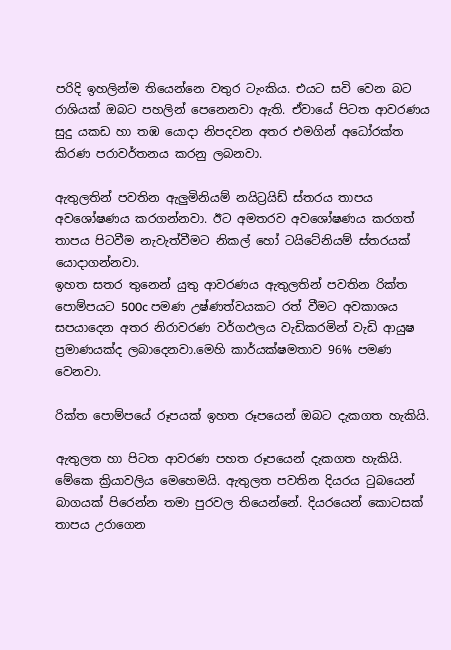පරිදි ඉහලින්ම තියෙන්නෙ වතුර ටැංකිය. එයට සවි වෙන බට රාශියක් ඔබට පහලින් පෙනෙනවා ඇති. ඒවායේ පිටත ආවරණය සුදු යකඩ හා තඹ යොදා නිපදවන අතර එමගින් අධෝරක්ත කිරණ පරාවර්තනය කරනු ලබනවා.

ඇතුලතින් පවතින ඇලුමිනියම් නයිට්‍රයිඩ් ස්තරය තාපය අවශෝෂණය කරගන්නවා. ඊට අමතරව අවශෝෂණය කරගත් තාපය පිටවීම නැවැත්වීමට නිකල් හෝ ටයිටේනියම් ස්තරයක් යොදාගන්නවා.
ඉහත සතර තුනෙන් යුතු ආවරණය ඇතුලතින් පවතින රික්ත පොම්පයට 500c පමණ උෂ්ණත්වයකට රත් වීමට අවකාශය සපයාදෙන අතර නිරාවරණ වර්ගඵලය වැඩිකරමින් වැඩි ආයුෂ ප්‍රමාණයක්ද ලබාදෙනවා.මෙහි කාර්යක්ෂමතාව 96% පමණ වෙනවා.

රික්ත පොම්පයේ රූපයක් ඉහත රූපයෙන් ඔබට දැකගත හැකියි.

ඇතුලත හා පිටත ආවරණ පහත රූපයෙන් දැකගත හැකියි.
මේකෙ ක්‍රියාවලිය මෙහෙමයි. ඇතුලත පවතින දියරය ටුබයෙන් බාගයක් පිරෙන්න තමා පුරවල තියෙන්නේ. දියරයෙන් කොටසක් තාපය උරාගෙන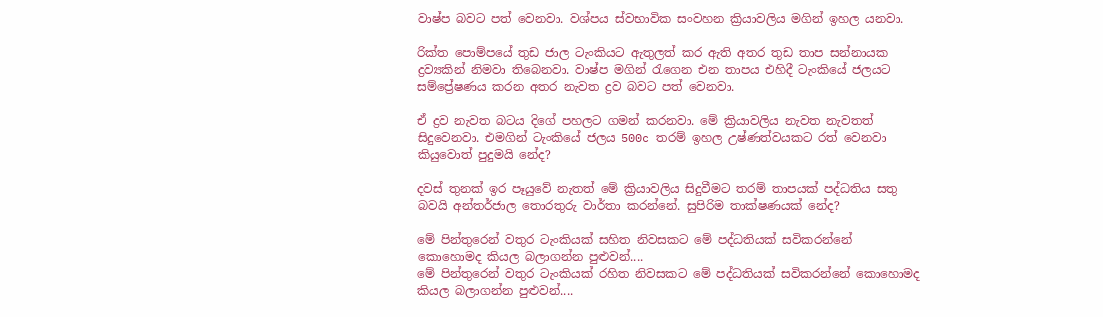වාෂ්ප බවට පත් වෙනවා. වශ්පය ස්වභාවික සංවහන ක්‍රියාවලිය මගින් ඉහල යනවා.

රික්ත පොම්පයේ තුඩ ජාල ටැංකියට ඇතුලත් කර ඇති අතර තුඩ තාප සන්නායක ද්‍රව්‍යකින් නිමවා තිබෙනවා. වාෂ්ප මගින් රැගෙන එන තාපය එහිදී ටැංකියේ ජලයට සම්ප්‍රේෂණය කරන අතර නැවත ද්‍රව බවට පත් වෙනවා.

ඒ ද්‍රව නැවත බටය දිගේ පහලට ගමන් කරනවා. මේ ක්‍රියාවලිය නැවත නැවතත් සිදුවෙනවා. එමගින් ටැංකියේ ජලය 500c තරම් ඉහල උෂ්ණත්වයකට රත් වෙනවා කියුවොත් පුදුමයි නේද?

දවස් තුනක් ඉර පෑයුවේ නැතත් මේ ක්‍රියාවලිය සිදුවීමට තරම් තාපයක් පද්ධතිය සතු බවයි අන්තර්ජාල තොරතුරු වාර්තා කරන්නේ. සුපිරිම තාක්ෂණයක් නේද?

මේ පින්තුරෙන් වතුර ටැංකියක් සහිත නිවසකට මේ පද්ධතියක් සවිකරන්නේ කොහොමද කියල බලාගන්න පුළුවන්....
මේ පින්තුරෙන් වතුර ටැංකියක් රහිත නිවසකට මේ පද්ධතියක් සවිකරන්නේ කොහොමද කියල බලාගන්න පුළුවන්....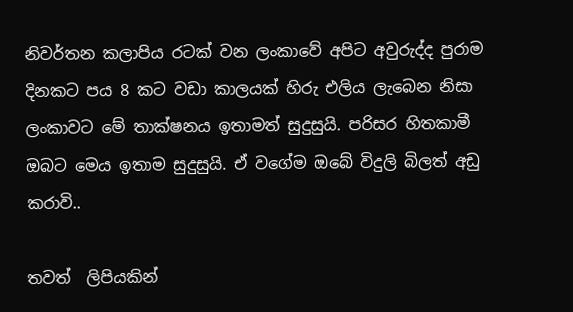නිවර්තන කලාපිය රටක් වන ලංකාවේ අපිට අවුරුද්ද පුරාම දිනකට පය 8 කට වඩා කාලයක් හිරු එලිය ලැබෙන නිසා ලංකාවට මේ තාක්ෂනය ඉතාමත් සුදුසුයි. පරිසර හිතකාමී ඔබට මෙය ඉතාම සුදුසුයි. ඒ වගේම ඔබේ විදුලි බිලත් අඩු කරාවි..

තවත්  ලිපියකින්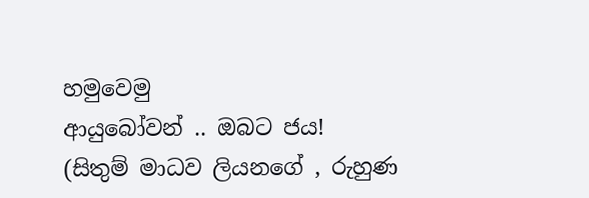හමුවෙමු
ආයුබෝවන් .. ඔබට ජය!
(සිතුම් මාධව ලියනගේ , රුහුණ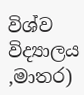විශ්ව විද්‍යාලය ,මාතර)